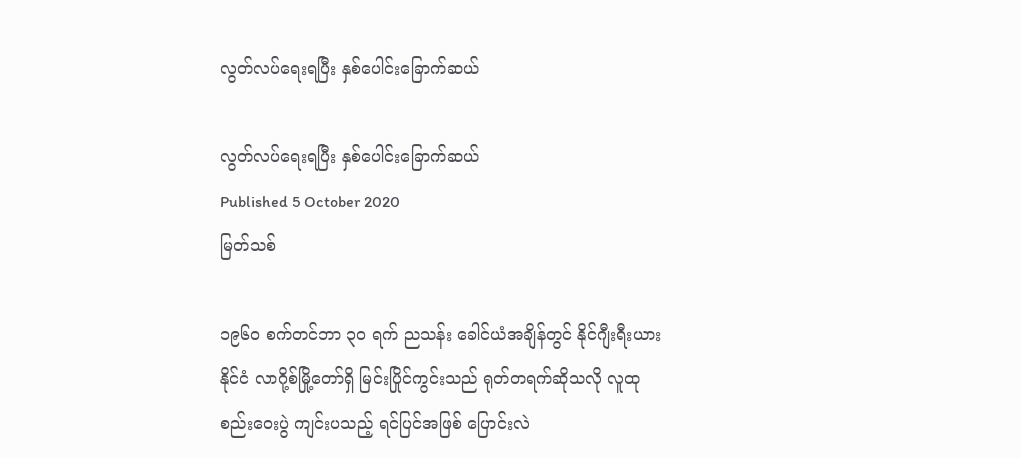လွတ်လပ်ရေးရပြီး နှစ်ပေါင်းခြောက်ဆယ်

လွတ်လပ်ရေးရပြီး နှစ်ပေါင်းခြောက်ဆယ်
Published 5 October 2020
မြတ်သစ်

၁၉၆၀ စက်တင်ဘာ ၃၀ ရက် ညသန်း ခေါင်ယံအချိန်တွင် နိုင်ဂျီးရီးယားနိုင်ငံ လာဂို့စ်မြို့တော်ရှိ မြင်းပြိုင်ကွင်းသည် ရုတ်တရက်ဆိုသလို လူထုစည်းဝေးပွဲ ကျင်းပသည့် ရင်ပြင်အဖြစ် ပြောင်းလဲ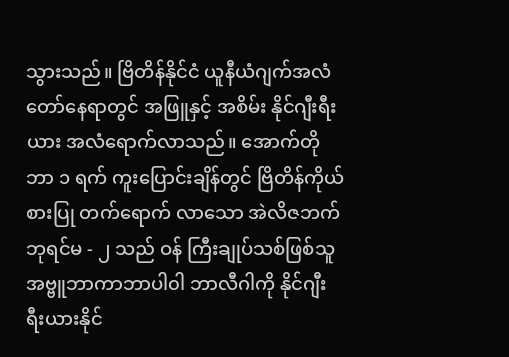သွားသည်။ ဗြိတိန်နိုင်ငံ ယူနီယံဂျက်အလံတော်နေရာတွင် အဖြူနှင့် အစိမ်း နိုင်ဂျီးရီးယား အလံရောက်လာသည်။ အောက်တိုဘာ ၁ ရက် ကူးပြောင်းချိန်တွင် ဗြိတိန်ကိုယ်စားပြု တက်ရောက် လာသော အဲလိဇဘက်ဘုရင်မ - ၂ သည် ဝန် ကြီးချုပ်သစ်ဖြစ်သူ အဗ္ဗူဘာကာဘာပါ၀ါ ဘာလီဂါကို နိုင်ဂျီးရီးယားနိုင်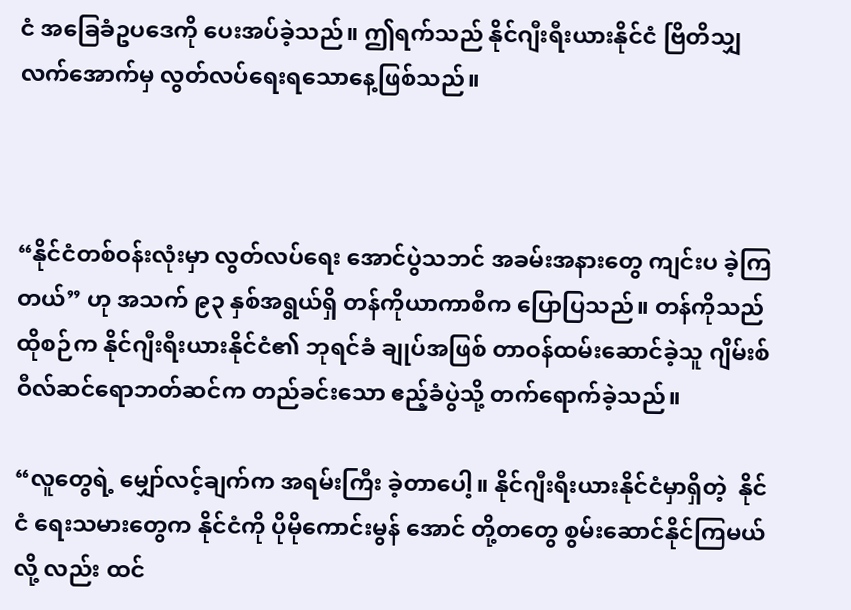ငံ အခြေခံဥပဒေကို ပေးအပ်ခဲ့သည်။ ဤရက်သည် နိုင်ဂျီးရီးယားနိုင်ငံ ဗြိတိသျှလက်အောက်မှ လွတ်လပ်ရေးရသောနေ့ဖြစ်သည်။



“နိုင်ငံတစ်ဝန်းလုံးမှာ လွတ်လပ်ရေး အောင်ပွဲသဘင် အခမ်းအနားတွေ ကျင်းပ ခဲ့ကြတယ်” ဟု အသက် ၉၃ နှစ်အရွယ်ရှိ တန်ကိုယာကာစီက ပြောပြသည်။ တန်ကိုသည် ထိုစဉ်က နိုင်ဂျီးရီးယားနိုင်ငံ၏ ဘုရင်ခံ ချုပ်အဖြစ် တာဝန်ထမ်းဆောင်ခဲ့သူ ဂျိမ်းစ်ဝီလ်ဆင်ရောဘတ်ဆင်က တည်ခင်းသော ဧည့်ခံပွဲသို့ တက်ရောက်ခဲ့သည်။

“လူတွေရဲ့ မျှော်လင့်ချက်က အရမ်းကြီး ခဲ့တာပေါ့။ နိုင်ဂျီးရီးယားနိုင်ငံမှာရှိတဲ့  နိုင်ငံ ရေးသမားတွေက နိုင်ငံကို ပိုမိုကောင်းမွန် အောင် တို့တတွေ စွမ်းဆောင်နိုင်ကြမယ်လို့ လည်း ထင်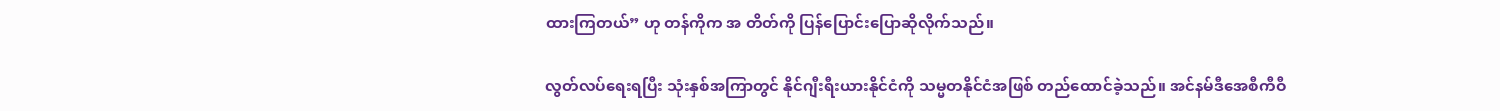ထားကြတယ်” ဟု တန်ကိုက အ တိတ်ကို ပြန်ပြောင်းပြောဆိုလိုက်သည်။

လွတ်လပ်ရေးရပြီး သုံးနှစ်အကြာတွင် နိုင်ဂျီးရီးယားနိုင်ငံကို သမ္မတနိုင်ငံအဖြစ် တည်ထောင်ခဲ့သည်။ အင်နမ်ဒီအေစီကီဝီ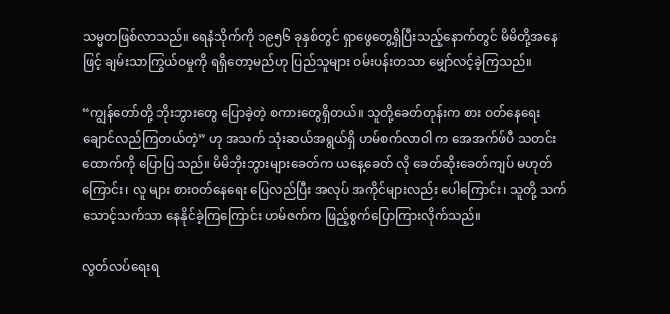သမ္မတဖြစ်လာသည်။ ရေနံသိုက်ကို ၁၉၅၆ ခုနှစ်တွင် ရှာဖွေတွေ့ရှိပြီးသည့်နောက်တွင် မိမိတို့အနေဖြင့် ချမ်းသာကြွယ်ဝမှုကို ရရှိတော့မည်ဟု ပြည်သူများ ဝမ်းပန်းတသာ မျှော်လင့်ခဲ့ကြသည်။

“ကျွန်တော်တို့ ဘိုးဘွားတွေ ပြောခဲ့တဲ့ စကားတွေရှိတယ်။ သူတို့ခေတ်တုန်းက စား ဝတ်နေရေး ချောင်လည်ကြတယ်တဲ့” ဟု အသက် သုံးဆယ်အရွယ်ရှိ ဟမ်စက်လာဝါ က အေအက်ဖ်ပီ သတင်းထောက်ကို ပြောပြ သည်။ မိမိဘိုးဘွားများခေတ်က ယနေ့ခေတ် လို ခေတ်ဆိုးခေတ်ကျပ် မဟုတ်ကြောင်း၊ လူ များ စားဝတ်နေရေး ပြေလည်ပြီး အလုပ် အကိုင်များလည်း ပေါကြောင်း၊ သူတို့ သက် သောင့်သက်သာ နေနိုင်ခဲ့ကြကြောင်း ဟမ်ဇက်က ဖြည့်စွက်ပြောကြားလိုက်သည်။

လွတ်လပ်ရေးရ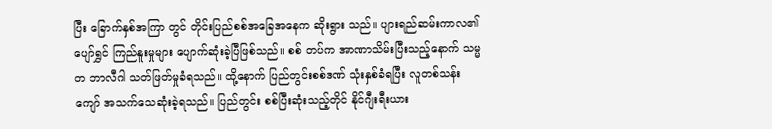ပြီး ခြောက်နှစ်အကြာ တွင် တိုင်းပြည်စစ်အခြေအနေက ဆိုးရွား သည်။ ပျားရည်ဆမ်းကာလ၏ ပျော်ရွှင် ကြည်နူးမှုများ ပျောက်ဆုံးခဲ့ပြီဖြစ်သည်။ စစ် တပ်က အာဏာသိမ်းပြီးသည့်နောက် သမ္မတ ဘာလီဂါ သတ်ဖြတ်မှုခံရသည်။ ထို့နောက် ပြည်တွင်းစစ်ဒဏ် သုံးနှစ်ခံရပြီး လူတစ်သန်းကျော် အသက်သေဆုံးခဲ့ရသည်။ ပြည်တွင်း စစ်ပြီးဆုံးသည့်တိုင် နိုင်ဂျီးရီးယား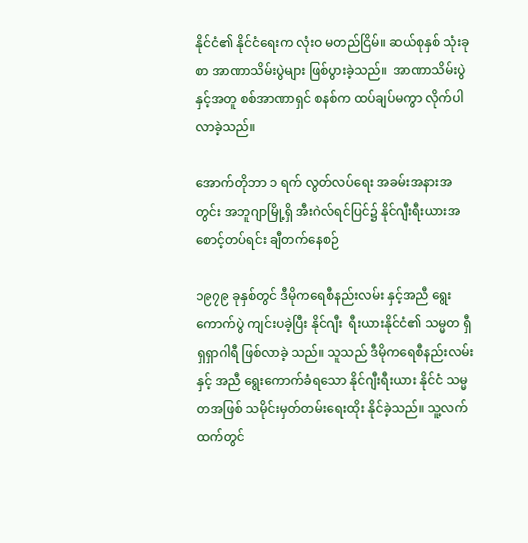နိုင်ငံ၏ နိုင်ငံရေးက လုံးဝ မတည်ငြိမ်။ ဆယ်စုနှစ် သုံးခုစာ အာဏာသိမ်းပွဲများ ဖြစ်ပွားခဲ့သည်။  အာဏာသိမ်းပွဲနှင့်အတူ စစ်အာဏာရှင် စနစ်က ထပ်ချပ်မကွာ လိုက်ပါလာခဲ့သည်။

အောက်တိုဘာ ၁ ရက် လွတ်လပ်ရေး အခမ်းအနားအတွင်း အဘူဂျာမြို့ရှိ အီးဂဲလ်ရင်ပြင်၌ နိုင်ဂျီးရီးယားအစောင့်တပ်ရင်း ချီတက်နေစဉ်

၁၉၇၉ ခုနှစ်တွင် ဒီမိုကရေစီနည်းလမ်း နှင့်အညီ ရွေးကောက်ပွဲ ကျင်းပခဲ့ပြီး နိုင်ဂျီး  ရီးယားနိုင်ငံ၏ သမ္မတ ရှီရှရှာဂါရီ ဖြစ်လာခဲ့ သည်။ သူသည် ဒီမိုကရေစီနည်းလမ်းနှင့် အညီ ရွေးကောက်ခံရသော နိုင်ဂျီးရီးယား နိုင်ငံ သမ္မတအဖြစ် သမိုင်းမှတ်တမ်းရေးထိုး နိုင်ခဲ့သည်။ သူ့လက်ထက်တွင်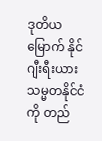ဒုတိယ မြောက် နိုင်ဂျီးရီးယားသမ္မတနိုင်ငံကို တည်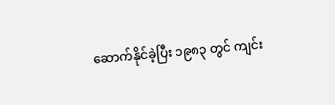ဆောက်နိုင်ခဲ့ပြီး ၁၉၈၃ တွင် ကျင်း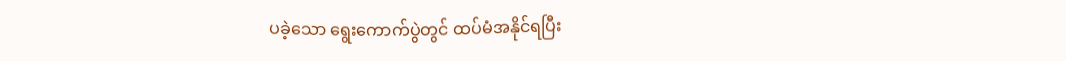ပခဲ့သော ရွေးကောက်ပွဲတွင် ထပ်မံအနိုင်ရပြီး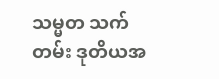သမ္မတ သက်တမ်း ဒုတိယအ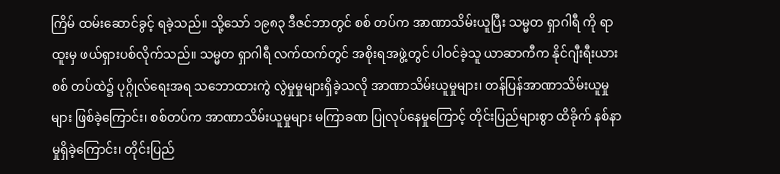ကြိမ် ထမ်းဆောင်ခွင့် ရခဲ့သည်။ သို့သော် ၁၉၈၃ ဒီဇင်ဘာတွင် စစ် တပ်က အာဏာသိမ်းယူပြီး သမ္မတ ရှာဂါရီ ကို ရာထူးမှ ဖယ်ရှားပစ်လိုက်သည်။ သမ္မတ ရှာဂါရီ လက်ထက်တွင် အစိုးရအဖွဲ့တွင် ပါဝင်ခဲ့သူ ယာဆာကီက နိုင်ဂျီးရီးယား စစ် တပ်ထဲ၌ ပုဂ္ဂိုလ်ရေးအရ သဘောထားကွဲ လွဲမှုမှုများရှိခဲ့သလို အာဏာသိမ်းယူမှုများ၊ တန်ပြန်အာဏာသိမ်းယူမှုများ ဖြစ်ခဲ့ကြောင်း၊ စစ်တပ်က အာဏာသိမ်းယူမှုများ မကြာခဏ ပြုလုပ်နေမှုကြောင့် တိုင်းပြည်များစွာ ထိခိုက် နစ်နာမှုရှိခဲ့ကြောင်း၊ တိုင်းပြည်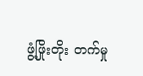ဖွံ့ဖြိုးတိုး တက်မှု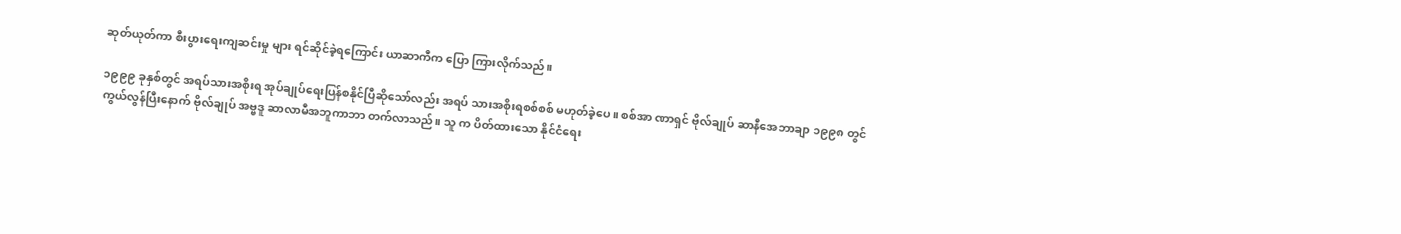ဆုတ်ယုတ်ကာ စီးပွားရေးကျဆင်းမှု များ ရင်ဆိုင်ခဲ့ရကြောင်း ယာဆာကီက ပြော ကြားလိုက်သည်။

၁၉၉၉ ခုနှစ်တွင် အရပ်သားအစိုးရ အုပ်ချုပ်ရေးပြန်စနိုင်ပြီဆိုသော်လည်း အရပ် သားအစိုးရစစ်စစ် မဟုတ်ခဲ့ပေ။ စစ်အာ ဏာရှင် ဗိုလ်ချုပ် ဆာနီအေဘာချာ ၁၉၉၈ တွင် ကွယ်လွန်ပြီးနောက် ဗိုလ်ချုပ် အဗ္ဗဒူ ဆာလာမီအဘူကာဘာ တက်လာသည်။ သူ က ပိတ်ထားသော နိုင်ငံရေး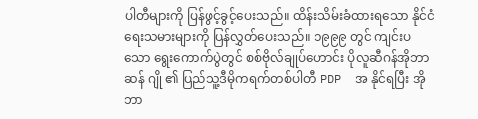ပါတီများကို ပြန်ဖွင့်ခွင့်ပေးသည်။ ထိန်းသိမ်းခံထားရသော နိုင်ငံရေးသမားများကို ပြန်လွှတ်ပေးသည်။ ၁၉၉၉ တွင် ကျင်းပသော ရွေးကောက်ပွဲတွင် စစ်ဗိုလ်ချုပ်ဟောင်း ပိုလူဆီဂန်အိုဘာဆန် ဂျို ၏ ပြည်သူ့ဒီမိုကရက်တစ်ပါတီ PDP  အ နိုင်ရပြီး အိုဘာ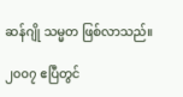ဆန်ဂျို သမ္မတ ဖြစ်လာသည်။

၂၀၀၇ ဧပြီတွင်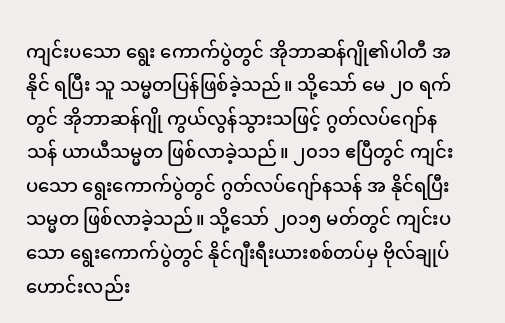ကျင်းပသော ရွေး ကောက်ပွဲတွင် အိုဘာဆန်ဂျို၏ပါတီ အနိုင် ရပြီး သူ သမ္မတပြန်ဖြစ်ခဲ့သည်။ သို့သော် မေ ၂၀ ရက်တွင် အိုဘာဆန်ဂျို ကွယ်လွန်သွားသဖြင့် ဂွတ်လပ်ဂျော်နသန် ယာယီသမ္မတ ဖြစ်လာခဲ့သည်။ ၂၀၁၁ ဧပြီတွင် ကျင်းပသော ရွေးကောက်ပွဲတွင် ဂွတ်လပ်ဂျော်နသန် အ နိုင်ရပြီး သမ္မတ ဖြစ်လာခဲ့သည်။ သို့သော် ၂၀၁၅ မတ်တွင် ကျင်းပသော ရွေးကောက်ပွဲတွင် နိုင်ဂျီးရီးယားစစ်တပ်မှ ဗိုလ်ချုပ် ဟောင်းလည်း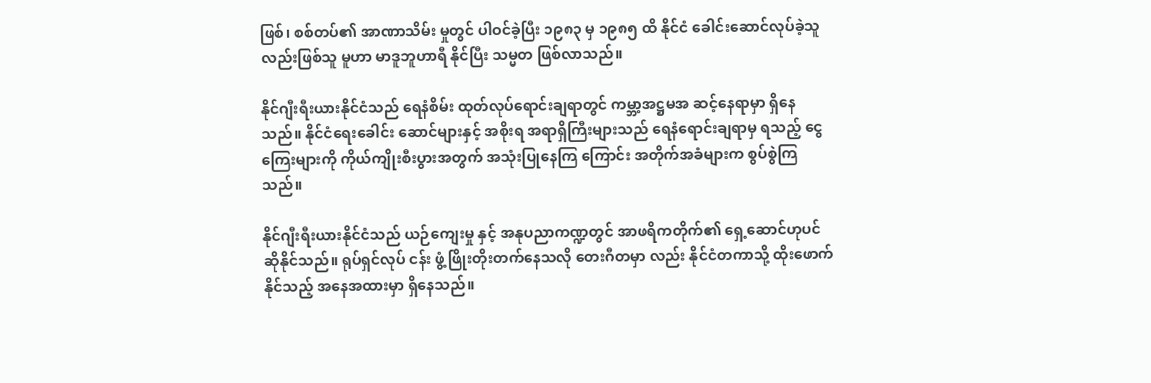ဖြစ်၊ စစ်တပ်၏ အာဏာသိမ်း မှုတွင် ပါဝင်ခဲ့ပြီး ၁၉၈၃ မှ ၁၉၈၅ ထိ နိုင်ငံ ခေါင်းဆောင်လုပ်ခဲ့သူလည်းဖြစ်သူ မူဟာ မာဒူဘူဟာရီ နိုင်ပြီး သမ္မတ ဖြစ်လာသည်။

နိုင်ဂျီးရီးယားနိုင်ငံသည် ရေနံစိမ်း ထုတ်လုပ်ရောင်းချရာတွင် ကမ္ဘာ့အဋ္ဌမအ ဆင့်နေရာမှာ ရှိနေသည်။ နိုင်ငံရေးခေါင်း ဆောင်များနှင့် အစိုးရ အရာရှိကြီးများသည် ရေနံရောင်းချရာမှ ရသည့် ငွေကြေးများကို ကိုယ်ကျိုးစီးပွားအတွက် အသုံးပြုနေကြ ကြောင်း အတိုက်အခံများက စွပ်စွဲကြသည်။

နိုင်ဂျီးရီးယားနိုင်ငံသည် ယဉ်ကျေးမှု နှင့် အနုပညာကဏ္ဍတွင် အာဖရိကတိုက်၏ ရှေ့ဆောင်ဟုပင် ဆိုနိုင်သည်။ ရုပ်ရှင်လုပ် ငန်း ဖွံ့ဖြိုးတိုးတက်နေသလို တေးဂီတမှာ လည်း နိုင်ငံတကာသို့ ထိုးဖောက်နိုင်သည့် အနေအထားမှာ ရှိနေသည်။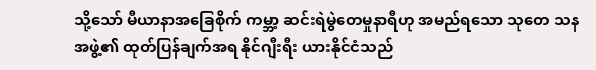သို့သော် မီယာနာအခြေစိုက် ကမ္ဘာ့ ဆင်းရဲမွဲတေမှုနာရီဟု အမည်ရသော သုတေ သနအဖွဲ့၏ ထုတ်ပြန်ချက်အရ နိုင်ဂျီးရီး ယားနိုင်ငံသည်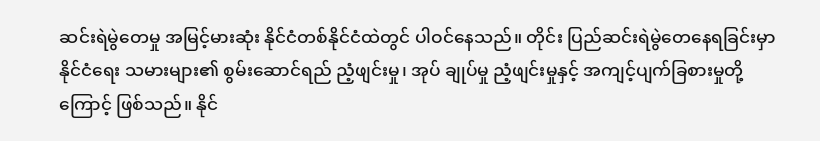ဆင်းရဲမွဲတေမှု အမြင့်မားဆုံး နိုင်ငံတစ်နိုင်ငံထဲတွင် ပါဝင်နေသည်။ တိုင်း ပြည်ဆင်းရဲမွဲတေနေရခြင်းမှာ နိုင်ငံရေး သမားများ၏ စွမ်းဆောင်ရည် ညံ့ဖျင်းမှု၊ အုပ် ချုပ်မှု ညံ့ဖျင်းမှုနှင့် အကျင့်ပျက်ခြစားမှုတို့ ကြောင့် ဖြစ်သည်။ နိုင်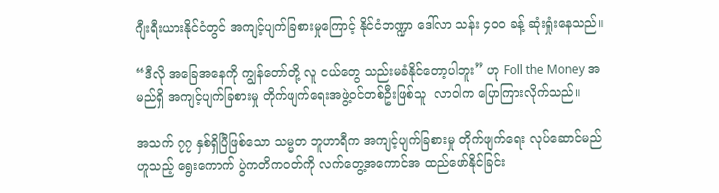ဂျီးရီးယားနိုင်ငံတွင် အကျင့်ပျက်ခြစားမှုကြောင့် နိုင်ငံဘဏ္ဍာ ဒေါ်လာ သန်း ၄၀၀ ခန့် ဆုံးရှုံးနေသည်။

“ဒီလို အခြေအနေကို ကျွန်တော်တို့ လူ ငယ်တွေ သည်းမခံနိုင်တော့ပါဘူး” ဟု Foll the Money အမည်ရှိ အကျင့်ပျက်ခြစားမှု တိုက်ဖျက်ရေးအဖွဲ့ဝင်တစ်ဦးဖြစ်သူ  လာဝါက ပြောကြားလိုက်သည်။

အသက် ၇၇ နှစ်ရှိပြီဖြစ်သော သမ္မတ ဘူဟာရီက အကျင့်ပျက်ခြစားမှု တိုက်ဖျက်ရေး လုပ်ဆောင်မည်ဟူသည့် ရွေးကောက် ပွဲကတိကဝတ်ကို လက်တွေ့အကောင်အ ထည်ဖော်နိုင်ခြင်း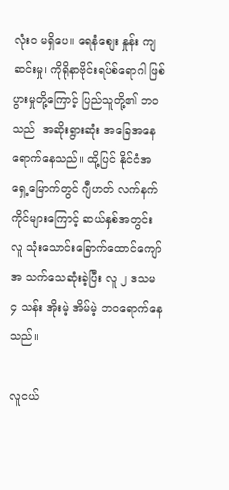လုံးဝ မရှိပေ။ ရေနံစျေး နှုန်း ကျဆင်းမှု၊ ကိုရိုနာဗိုင်းရပ်စ်ရောဂါ ဖြစ် ပွားမှုတို့ကြောင့် ပြည်သူတို့၏ ဘဝသည်  အဆိုးရွားဆုံး အခြေအနေရောက်နေသည်။ ထို့ပြင် နိုင်ငံအရှေ့မြောက်တွင် ဂျီဟတ် လက်နက်ကိုင်များကြောင့် ဆယ်နှစ်အတွင်း လူ သုံးသောင်းခြောက်ထောင်ကျော် အ သက်သေဆုံးခဲ့ပြီး လူ ၂ ဒသမ ၄ သန်း အိုးမဲ့ အိမ်မဲ့ ဘဝရောက်နေသည်။

လူငယ်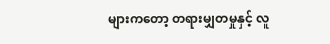များကတော့ တရားမျှတမှုနှင့် လူ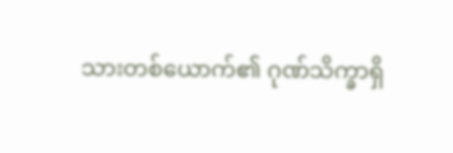သားတစ်ယောက်၏ ဂုဏ်သိက္ခာရှိ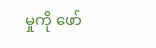မှုကို ဖော်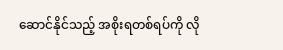ဆောင်နိုင်သည့် အစိုးရတစ်ရပ်ကို လို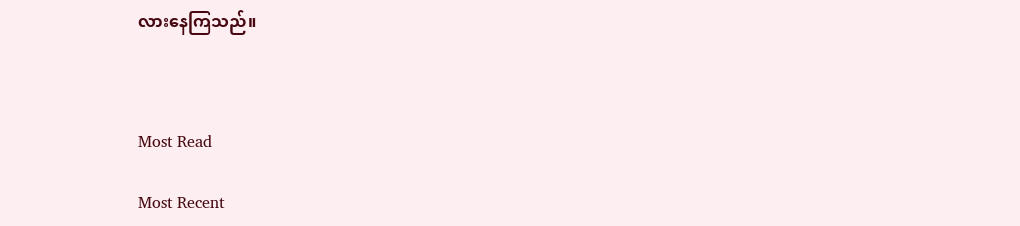လားနေကြသည်။



Most Read

Most Recent